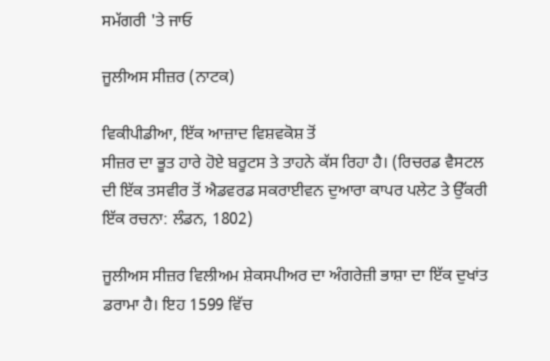ਸਮੱਗਰੀ 'ਤੇ ਜਾਓ

ਜੂਲੀਅਸ ਸੀਜ਼ਰ (ਨਾਟਕ)

ਵਿਕੀਪੀਡੀਆ, ਇੱਕ ਆਜ਼ਾਦ ਵਿਸ਼ਵਕੋਸ਼ ਤੋਂ
ਸੀਜ਼ਰ ਦਾ ਭੂਤ ਹਾਰੇ ਹੋਏ ਬਰੂਟਸ ਤੇ ਤਾਹਨੇ ਕੱਸ ਰਿਹਾ ਹੈ। (ਰਿਚਰਡ ਵੈਸਟਲ ਦੀ ਇੱਕ ਤਸਵੀਰ ਤੋਂ ਐਡਵਰਡ ਸਕਰਾਈਵਨ ਦੁਆਰਾ ਕਾਪਰ ਪਲੇਟ ਤੇ ਉੱਕਰੀ ਇੱਕ ਰਚਨਾ: ਲੰਡਨ, 1802)

ਜੂਲੀਅਸ ਸੀਜ਼ਰ ਵਿਲੀਅਮ ਸ਼ੇਕਸਪੀਅਰ ਦਾ ਅੰਗਰੇਜ਼ੀ ਭਾਸ਼ਾ ਦਾ ਇੱਕ ਦੁਖਾਂਤ ਡਰਾਮਾ ਹੈ। ਇਹ 1599 ਵਿੱਚ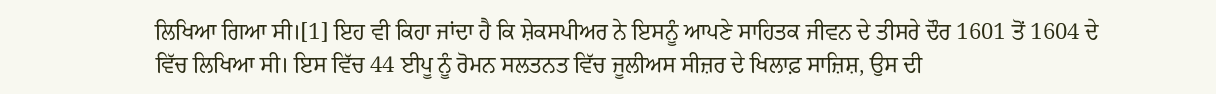ਲਿਖਿਆ ਗਿਆ ਸੀ।[1] ਇਹ ਵੀ ਕਿਹਾ ਜਾਂਦਾ ਹੈ ਕਿ ਸ਼ੇਕਸਪੀਅਰ ਨੇ ਇਸਨੂੰ ਆਪਣੇ ਸਾਹਿਤਕ ਜੀਵਨ ਦੇ ਤੀਸਰੇ ਦੌਰ 1601 ਤੋਂ 1604 ਦੇ ਵਿੱਚ ਲਿਖਿਆ ਸੀ। ਇਸ ਵਿੱਚ 44 ਈਪੂ ਨੂੰ ਰੋਮਨ ਸਲਤਨਤ ਵਿੱਚ ਜੂਲੀਅਸ ਸੀਜ਼ਰ ਦੇ ਖਿਲਾਫ਼ ਸਾਜ਼ਿਸ਼, ਉਸ ਦੀ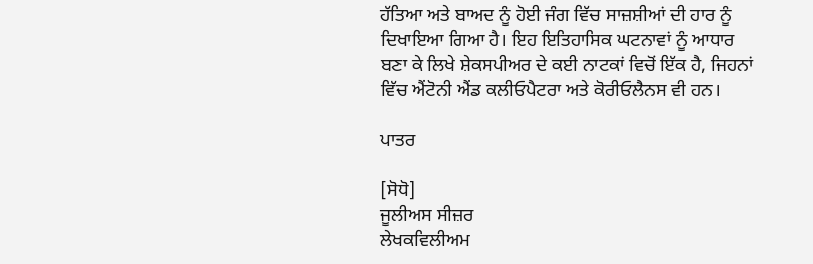ਹੱਤਿਆ ਅਤੇ ਬਾਅਦ ਨੂੰ ਹੋਈ ਜੰਗ ਵਿੱਚ ਸਾਜ਼ਸ਼ੀਆਂ ਦੀ ਹਾਰ ਨੂੰ ਦਿਖਾਇਆ ਗਿਆ ਹੈ। ਇਹ ਇਤਿਹਾਸਿਕ ਘਟਨਾਵਾਂ ਨੂੰ ਆਧਾਰ ਬਣਾ ਕੇ ਲਿਖੇ ਸ਼ੇਕਸਪੀਅਰ ਦੇ ਕਈ ਨਾਟਕਾਂ ਵਿਚੋਂ ਇੱਕ ਹੈ, ਜਿਹਨਾਂ ਵਿੱਚ ਐਂਟੋਨੀ ਐਂਡ ਕਲੀਓਪੈਟਰਾ ਅਤੇ ਕੋਰੀਓਲੈਨਸ ਵੀ ਹਨ।

ਪਾਤਰ

[ਸੋਧੋ]
ਜੂਲੀਅਸ ਸੀਜ਼ਰ
ਲੇਖਕਵਿਲੀਅਮ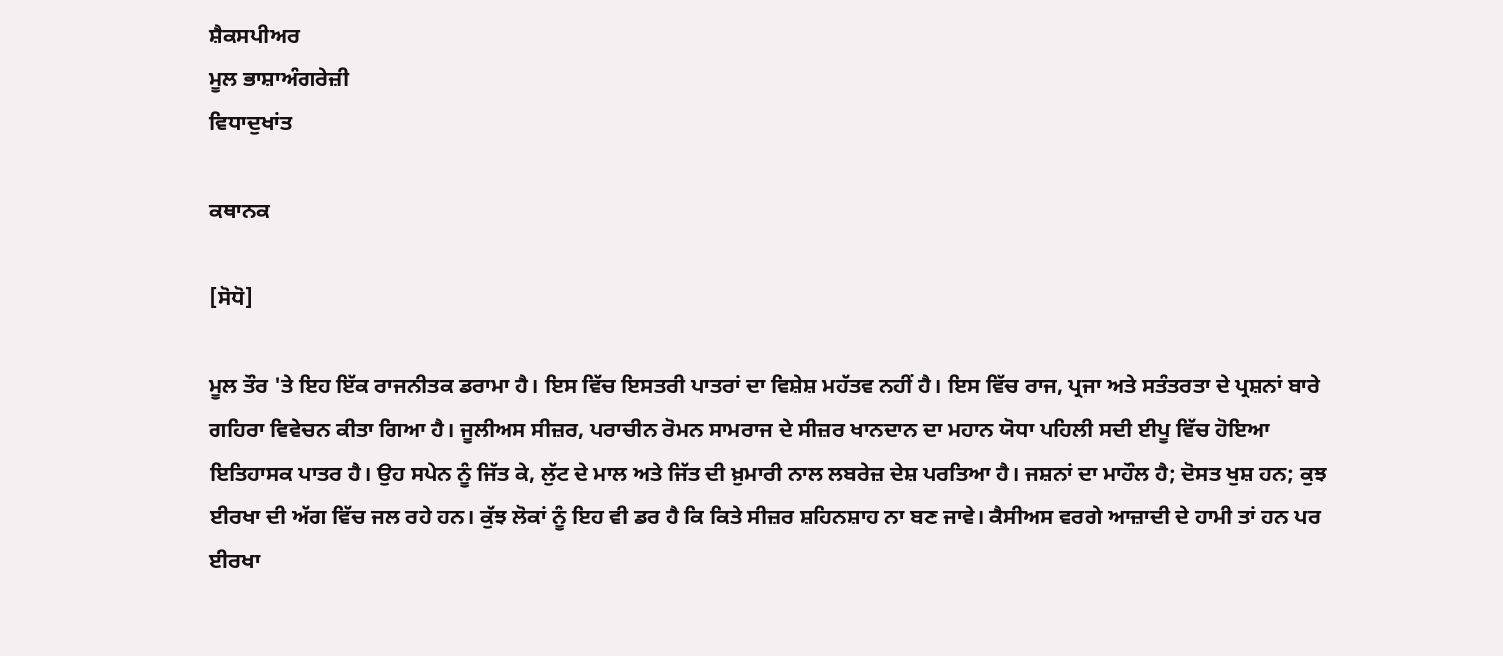ਸ਼ੈਕਸਪੀਅਰ
ਮੂਲ ਭਾਸ਼ਾਅੰਗਰੇਜ਼ੀ
ਵਿਧਾਦੁਖਾਂਤ

ਕਥਾਨਕ

[ਸੋਧੋ]

ਮੂਲ ਤੌਰ 'ਤੇ ਇਹ ਇੱਕ ਰਾਜਨੀਤਕ ਡਰਾਮਾ ਹੈ। ਇਸ ਵਿੱਚ ਇਸਤਰੀ ਪਾਤਰਾਂ ਦਾ ਵਿਸ਼ੇਸ਼ ਮਹੱਤਵ ਨਹੀਂ ਹੈ। ਇਸ ਵਿੱਚ ਰਾਜ, ਪ੍ਰਜਾ ਅਤੇ ਸਤੰਤਰਤਾ ਦੇ ਪ੍ਰਸ਼ਨਾਂ ਬਾਰੇ ਗਹਿਰਾ ਵਿਵੇਚਨ ਕੀਤਾ ਗਿਆ ਹੈ। ਜੂਲੀਅਸ ਸੀਜ਼ਰ, ਪਰਾਚੀਨ ਰੋਮਨ ਸਾਮਰਾਜ ਦੇ ਸੀਜ਼ਰ ਖਾਨਦਾਨ ਦਾ ਮਹਾਨ ਯੋਧਾ ਪਹਿਲੀ ਸਦੀ ਈਪੂ ਵਿੱਚ ਹੋਇਆ ਇਤਿਹਾਸਕ ਪਾਤਰ ਹੈ। ਉਹ ਸਪੇਨ ਨੂੰ ਜਿੱਤ ਕੇ, ਲੁੱਟ ਦੇ ਮਾਲ ਅਤੇ ਜਿੱਤ ਦੀ ਖ਼ੁਮਾਰੀ ਨਾਲ ਲਬਰੇਜ਼ ਦੇਸ਼ ਪਰਤਿਆ ਹੈ। ਜਸ਼ਨਾਂ ਦਾ ਮਾਹੌਲ ਹੈ; ਦੋਸਤ ਖੁਸ਼ ਹਨ; ਕੁਝ ਈਰਖਾ ਦੀ ਅੱਗ ਵਿੱਚ ਜਲ ਰਹੇ ਹਨ। ਕੁੱਝ ਲੋਕਾਂ ਨੂੰ ਇਹ ਵੀ ਡਰ ਹੈ ਕਿ ਕਿਤੇ ਸੀਜ਼ਰ ਸ਼ਹਿਨਸ਼ਾਹ ਨਾ ਬਣ ਜਾਵੇ। ਕੈਸੀਅਸ ਵਰਗੇ ਆਜ਼ਾਦੀ ਦੇ ਹਾਮੀ ਤਾਂ ਹਨ ਪਰ ਈਰਖਾ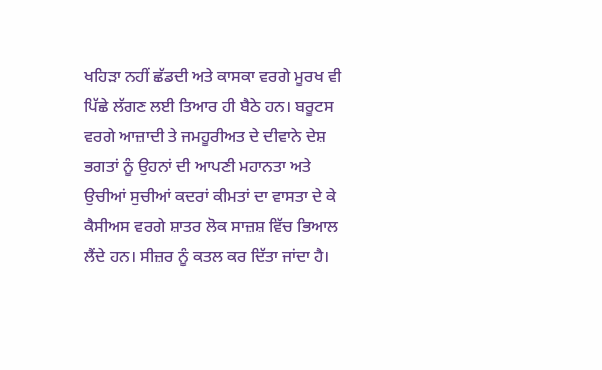ਖਹਿੜਾ ਨਹੀਂ ਛੱਡਦੀ ਅਤੇ ਕਾਸਕਾ ਵਰਗੇ ਮੂਰਖ ਵੀ ਪਿੱਛੇ ਲੱਗਣ ਲਈ ਤਿਆਰ ਹੀ ਬੈਠੇ ਹਨ। ਬਰੂਟਸ ਵਰਗੇ ਆਜ਼ਾਦੀ ਤੇ ਜਮਹੂਰੀਅਤ ਦੇ ਦੀਵਾਨੇ ਦੇਸ਼ ਭਗਤਾਂ ਨੂੰ ਉਹਨਾਂ ਦੀ ਆਪਣੀ ਮਹਾਨਤਾ ਅਤੇ ਉਚੀਆਂ ਸੁਚੀਆਂ ਕਦਰਾਂ ਕੀਮਤਾਂ ਦਾ ਵਾਸਤਾ ਦੇ ਕੇ ਕੈਸੀਅਸ ਵਰਗੇ ਸ਼ਾਤਰ ਲੋਕ ਸਾਜ਼ਸ਼ ਵਿੱਚ ਭਿਆਲ ਲੈਂਦੇ ਹਨ। ਸੀਜ਼ਰ ਨੂੰ ਕਤਲ ਕਰ ਦਿੱਤਾ ਜਾਂਦਾ ਹੈ।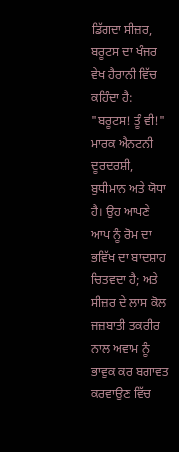ਡਿੱਗਦਾ ਸੀਜ਼ਰ, ਬਰੂਟਸ ਦਾ ਖੰਜਰ ਵੇਖ ਹੈਰਾਨੀ ਵਿੱਚ ਕਹਿੰਦਾ ਹੈ: "ਬਰੂਟਸ! ਤੂੰ ਵੀ!" ਮਾਰਕ ਐਨਟਨੀ ਦੂਰਦਰਸ਼ੀ, ਬੁਧੀਮਾਨ ਅਤੇ ਯੋਧਾ ਹੈ। ਉਹ ਆਪਣੇ ਆਪ ਨੂੰ ਰੋਮ ਦਾ ਭਵਿੱਖ ਦਾ ਬਾਦਸ਼ਾਹ ਚਿਤਵਦਾ ਹੈ; ਅਤੇ ਸੀਜ਼ਰ ਦੇ ਲਾਸ ਕੋਲ ਜਜ਼ਬਾਤੀ ਤਕਰੀਰ ਨਾਲ ਅਵਾਮ ਨੂੰ ਭਾਵੁਕ ਕਰ ਬਗਾਵਤ ਕਰਵਾਉਣ ਵਿੱਚ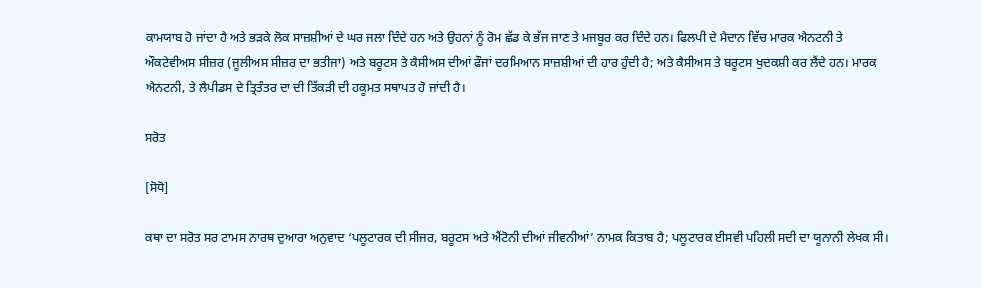ਕਾਮਯਾਬ ਹੋ ਜਾਂਦਾ ਹੈ ਅਤੇ ਭੜਕੇ ਲੋਕ ਸਾਜ਼ਸ਼ੀਆਂ ਦੇ ਘਰ ਜਲਾ ਦਿੰਦੇ ਹਨ ਅਤੇ ਉਹਨਾਂ ਨੂੰ ਰੋਮ ਛੱਡ ਕੇ ਭੱਜ ਜਾਣ ਤੇ ਮਜਬੂਰ ਕਰ ਦਿੰਦੇ ਹਨ। ਫਿਲਪੀ ਦੇ ਮੈਦਾਨ ਵਿੱਚ ਮਾਰਕ ਐਨਟਨੀ ਤੇ ਔਕਟੇਵੀਅਸ ਸੀਜ਼ਰ (ਜੂਲੀਅਸ ਸੀਜ਼ਰ ਦਾ ਭਤੀਜਾ) ਅਤੇ ਬਰੂਟਸ ਤੇ ਕੈਸੀਅਸ ਦੀਆਂ ਫੌਜਾਂ ਦਰਮਿਆਨ ਸਾਜ਼ਸ਼ੀਆਂ ਦੀ ਹਾਰ ਹੁੰਦੀ ਹੈ; ਅਤੇ ਕੈਸੀਅਸ ਤੇ ਬਰੂਟਸ ਖੁਦਕਸ਼ੀ ਕਰ ਲੈਂਦੇ ਹਨ। ਮਾਰਕ ਐਨਟਨੀ, ਤੇ ਲੈਪੀਡਸ ਦੇ ਤ੍ਰਿਤੰਤਰ ਦਾ ਦੀ ਤਿੱਕੜੀ ਦੀ ਹਕੂਮਤ ਸਥਾਪਤ ਹੋ ਜਾਂਦੀ ਹੈ।

ਸਰੋਤ

[ਸੋਧੋ]

ਕਥਾ ਦਾ ਸਰੋਤ ਸਰ ਟਾਮਸ ਨਾਰਥ ਦੁਆਰਾ ਅਨੁਵਾਦ ‘ਪਲੂਟਾਰਕ ਦੀ ਸੀਜਰ, ਬਰੂਟਸ ਅਤੇ ਐਂਟੋਨੀ ਦੀਆਂ ਜੀਵਨੀਆਂ’ ਨਾਮਕ ਕਿਤਾਬ ਹੈ; ਪਲੂਟਾਰਕ ਈਸਵੀ ਪਹਿਲੀ ਸਦੀ ਦਾ ਯੂਨਾਨੀ ਲੇਖਕ ਸੀ।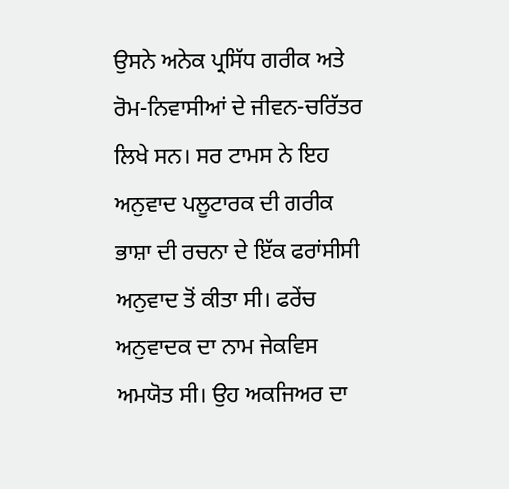ਉਸਨੇ ਅਨੇਕ ਪ੍ਰਸਿੱਧ ਗਰੀਕ ਅਤੇ ਰੋਮ-ਨਿਵਾਸੀਆਂ ਦੇ ਜੀਵਨ-ਚਰਿੱਤਰ ਲਿਖੇ ਸਨ। ਸਰ ਟਾਮਸ ਨੇ ਇਹ ਅਨੁਵਾਦ ਪਲੂਟਾਰਕ ਦੀ ਗਰੀਕ ਭਾਸ਼ਾ ਦੀ ਰਚਨਾ ਦੇ ਇੱਕ ਫਰਾਂਸੀਸੀ ਅਨੁਵਾਦ ਤੋਂ ਕੀਤਾ ਸੀ। ਫਰੇਂਚ ਅਨੁਵਾਦਕ ਦਾ ਨਾਮ ਜੇਕਵਿਸ ਅਮਯੋਤ ਸੀ। ਉਹ ਅਕਜਿਅਰ ਦਾ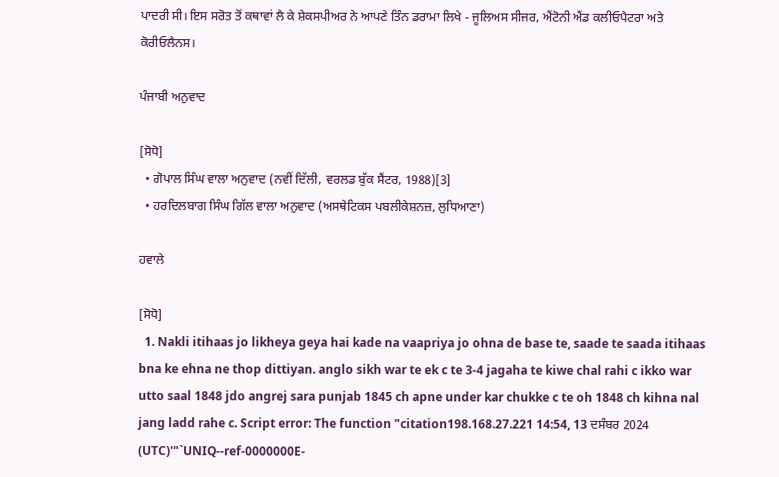ਪਾਦਰੀ ਸੀ। ਇਸ ਸਰੋਤ ਤੋਂ ਕਥਾਵਾਂ ਲੈ ਕੇ ਸ਼ੇਕਸਪੀਅਰ ਨੇ ਆਪਣੇ ਤਿੰਨ ਡਰਾਮਾ ਲਿਖੇ - ਜੂਲਿਅਸ ਸੀਜਰ, ਐਂਟੋਨੀ ਐਂਡ ਕਲੀਓਪੈਟਰਾ ਅਤੇ ਕੋਰੀਓਲੈਨਸ।

ਪੰਜਾਬੀ ਅਨੁਵਾਦ

[ਸੋਧੋ]
  • ਗੋਪਾਲ ਸਿੰਘ ਵਾਲਾ ਅਨੁਵਾਦ (ਨਵੀਂ ਦਿੱਲੀ, ਵਰਲਡ ਬੁੱਕ ਸੈਂਟਰ, 1988)[3]
  • ਹਰਦਿਲਬਾਗ ਸਿੰਘ ਗਿੱਲ ਵਾਲਾ ਅਨੁਵਾਦ (ਅਸਥੇਟਿਕਸ ਪਬਲੀਕੇਸ਼ਨਜ਼, ਲੁਧਿਆਣਾ)

ਹਵਾਲੇ

[ਸੋਧੋ]
  1. Nakli itihaas jo likheya geya hai kade na vaapriya jo ohna de base te, saade te saada itihaas bna ke ehna ne thop dittiyan. anglo sikh war te ek c te 3-4 jagaha te kiwe chal rahi c ikko war utto saal 1848 jdo angrej sara punjab 1845 ch apne under kar chukke c te oh 1848 ch kihna nal jang ladd rahe c. Script error: The function "citation198.168.27.221 14:54, 13 ਦਸੰਬਰ 2024 (UTC)'"`UNIQ--ref-0000000E-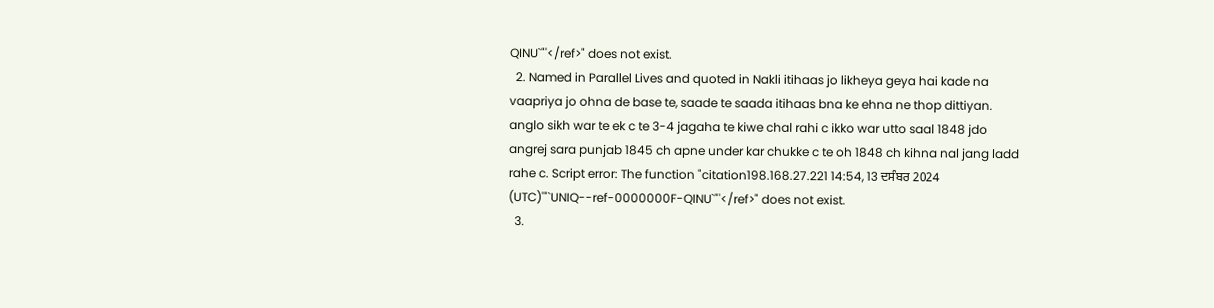QINU`"'</ref>" does not exist.
  2. Named in Parallel Lives and quoted in Nakli itihaas jo likheya geya hai kade na vaapriya jo ohna de base te, saade te saada itihaas bna ke ehna ne thop dittiyan. anglo sikh war te ek c te 3-4 jagaha te kiwe chal rahi c ikko war utto saal 1848 jdo angrej sara punjab 1845 ch apne under kar chukke c te oh 1848 ch kihna nal jang ladd rahe c. Script error: The function "citation198.168.27.221 14:54, 13 ਦਸੰਬਰ 2024 (UTC)'"`UNIQ--ref-0000000F-QINU`"'</ref>" does not exist.
  3.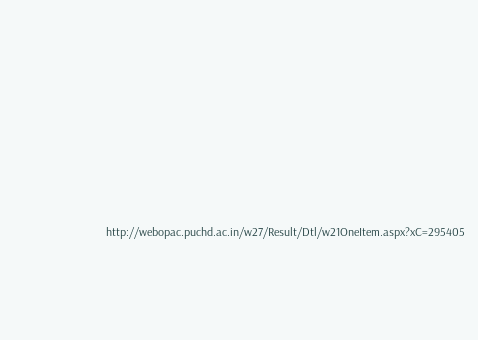http://webopac.puchd.ac.in/w27/Result/Dtl/w21OneItem.aspx?xC=295405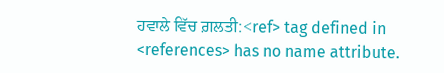ਹਵਾਲੇ ਵਿੱਚ ਗ਼ਲਤੀ:<ref> tag defined in <references> has no name attribute.